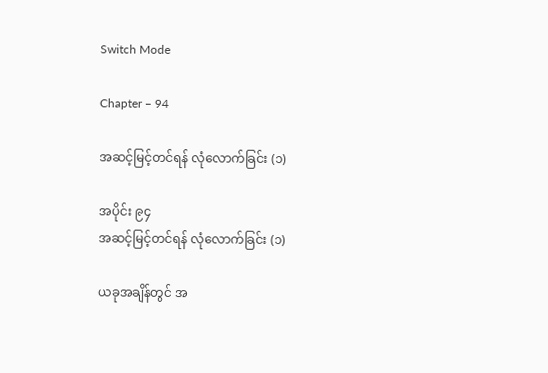Switch Mode

Chapter – 94

အဆင့်မြင့်တင်ရန် လုံလောက်ခြင်း (၁)

အပိုင်း ၉၄
အဆင့်မြင့်တင်ရန် လုံလောက်ခြင်း (၁)

ယခုအချိန်တွင် အ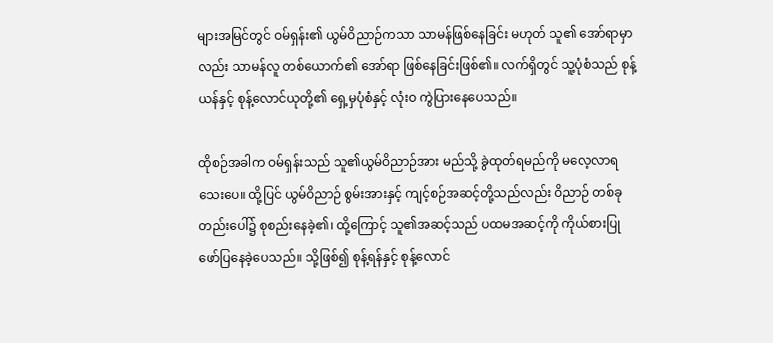များအမြင်တွင် ဝမ်ရှန်း၏ ယွမ်ဝိညာဉ်ကသာ သာမန်ဖြစ်နေခြင်း မဟုတ် သူ၏ အော်ရာမှာလည်း သာမန်လူ တစ်ယောက်၏ အော်ရာ ဖြစ်နေခြင်းဖြစ်၏။ လက်ရှိတွင် သူ့ပုံစံသည် စုန့်ယန်နှင့် စုန့်လောင်ယုတို့၏ ရှေ့မှပုံစံနှင့် လုံးဝ ကွဲပြားနေပေသည်။

ထိုစဉ်အခါက ဝမ်ရှန်းသည် သူ၏ယွမ်ဝိညာဉ်အား မည်သို့ ခွဲထုတ်ရမည်ကို မလေ့လာရသေးပေ။ ထို့ပြင် ယွမ်ဝိညာဉ် စွမ်းအားနှင့် ကျင့်စဉ်အဆင့်တို့သည်လည်း ဝိညာဉ် တစ်ခုတည်းပေါ်၌ စုစည်းနေခဲ့၏၊ ထို့ကြောင့် သူ၏အဆင့်သည် ပထမအဆင့်ကို ကိုယ်စားပြု ဖော်ပြနေခဲ့ပေသည်။ သို့ဖြစ်၍ စုန့်ရန်နှင့် စုန့်လောင်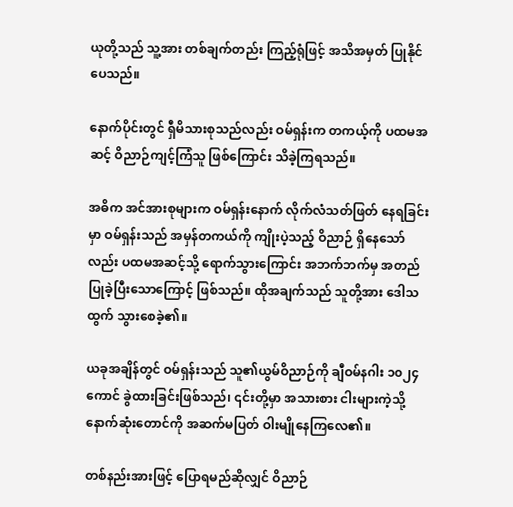ယုတို့သည် သူ့အား တစ်ချက်တည်း ကြည့်ရုံဖြင့် အသိအမှတ် ပြုနိုင်ပေသည်။

နောက်ပိုင်းတွင် ရှီမိသားစုသည်လည်း ဝမ်ရှန်းက တကယ့်ကို ပထမအဆင့် ဝိညာဉ်ကျင့်ကြံသူ ဖြစ်ကြောင်း သိခဲ့ကြရသည်။

အဓိက အင်အားစုများက ဝမ်ရှန်းနောက် လိုက်လံသတ်ဖြတ် နေရခြင်းမှာ ဝမ်ရှန်းသည် အမှန်တကယ်ကို ကျိုးပဲ့သည့် ဝိညာဉ် ရှိနေသော်လည်း ပထမအဆင့်သို့ ရောက်သွားကြောင်း အဘက်ဘက်မှ အတည်ပြုခဲ့ပြီးသောကြောင့် ဖြစ်သည်။ ထိုအချက်သည် သူတို့အား ဒေါသထွက် သွားစေခဲ့၏။

ယခုအချိန်တွင် ဝမ်ရှန်းသည် သူ၏ယွမ်ဝိညာဉ်ကို ချီဝမ်နဂါး ၁၀၂၄ ကောင် ခွဲထားခြင်းဖြစ်သည်၊ ၎င်းတို့မှာ အသားစား ငါးများကဲ့သို့ နောက်ဆုံးတောင်ကို အဆက်မပြတ် ဝါးမျိုနေကြလေ၏။

တစ်နည်းအားဖြင့် ပြောရမည်ဆိုလျှင် ဝိညာဉ်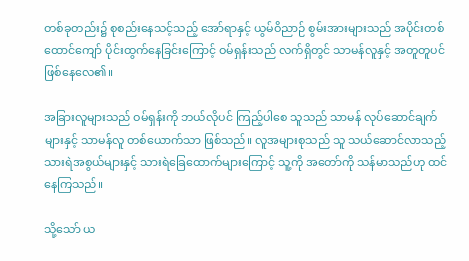တစ်ခုတည်း၌ စုစည်းနေသင့်သည့် အော်ရာနှင့် ယွမ်ဝိညာဉ် စွမ်းအားများသည် အပိုင်းတစ်ထောင်ကျော် ပိုင်းထွက်နေခြင်းကြောင့် ဝမ်ရှန်းသည် လက်ရှိတွင် သာမန်လူနှင့် အတူတူပင် ဖြစ်နေလေ၏။

အခြားလူများသည် ဝမ်ရှန်းကို ဘယ်လိုပင် ကြည့်ပါစေ သူသည် သာမန် လုပ်ဆောင်ချက်များနှင့် သာမန်လူ တစ်ယောက်သာ ဖြစ်သည်။ လူအများစုသည် သူ သယ်ဆောင်လာသည့် သားရဲအစွယ်များနှင့် သားရဲခြေထောက်များကြောင့် သူ့ကို အတော်ကို သန်မာသည်ဟု ထင်နေကြသည်။

သို့သော် ယ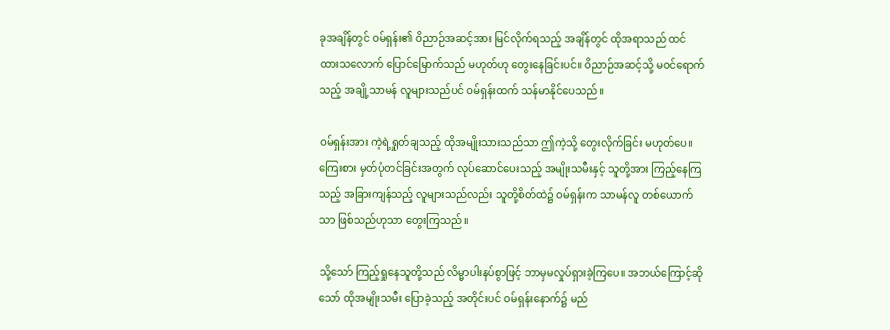ခုအချိန်တွင် ဝမ်ရှန်း၏ ဝိညာဉ်အဆင့်အား မြင်လိုက်ရသည့် အချိန်တွင် ထိုအရာသည် ထင်ထားသလောက် ပြောင်မြောက်သည် မဟုတ်ဟု တွေးနေခြင်းပင်။ ဝိညာဉ်အဆင့်သို့ မဝင်ရောက်သည့် အချို့သာမန် လူများသည်ပင် ဝမ်ရှန်းထက် သန်မာနိုင်ပေသည်။

ဝမ်ရှန်းအား ကဲ့ရဲ့ရှုတ်ချသည့် ထိုအမျိုးသားသည်သာ ဤကဲ့သို့ တွေးလိုက်ခြင်း မဟုတ်ပေ။ ကြေးစား မှတ်ပုံတင်ခြင်းအတွက် လုပ်ဆောင်ပေးသည့် အမျိုးသမီးနှင့် သူတို့အား ကြည့်နေကြသည့် အခြားကျန်သည့် လူများသည်လည်း သူတို့စိတ်ထဲ၌ ဝမ်ရှန်းက သာမန်လူ တစ်ယောက်သာ ဖြစ်သည်ဟုသာ တွေးကြသည်။

သို့သော် ကြည့်ရှုနေသူတို့သည် လိမ္မာပါးနပ်စွာဖြင့် ဘာမှမလှုပ်ရှားခဲ့ကြပေ။ အဘယ်ကြောင့်ဆိုသော် ထိုအမျိုးသမီး ပြောခဲ့သည့် အတိုင်းပင် ဝမ်ရှန်းနောက်၌ မည်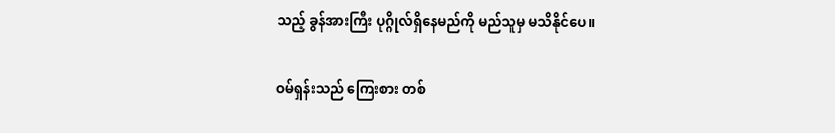သည့် ခွန်အားကြီး ပုဂ္ဂိုလ်ရှိနေမည်ကို မည်သူမှ မသိနိုင်ပေ။

ဝမ်ရှန်းသည် ကြေးစား တစ်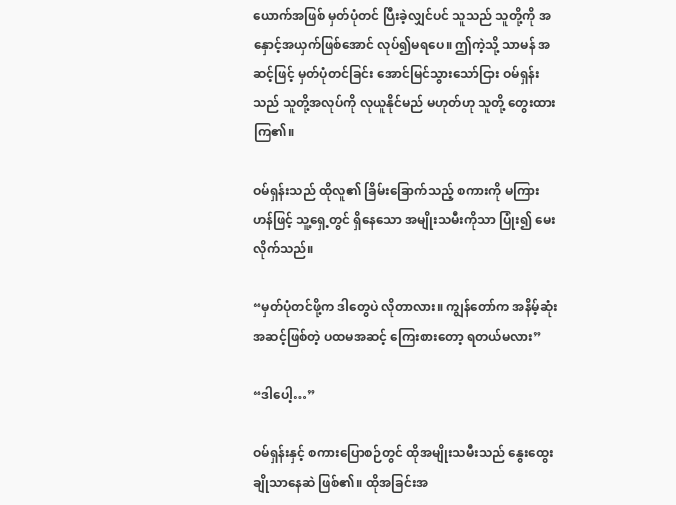ယောက်အဖြစ် မှတ်ပုံတင် ပြီးခဲ့လျှင်ပင် သူသည် သူတို့ကို အနှောင့်အယှက်ဖြစ်အောင် လုပ်၍မရပေ။ ဤကဲ့သို့ သာမန် အဆင့်ဖြင့် မှတ်ပုံတင်ခြင်း အောင်မြင်သွားသော်ငြား ဝမ်ရှန်းသည် သူတို့အလုပ်ကို လုယူနိုင်မည် မဟုတ်ဟု သူတို့ တွေးထားကြ၏။

ဝမ်ရှန်းသည် ထိုလူ၏ ခြိမ်းခြောက်သည့် စကားကို မကြားဟန်ဖြင့် သူ့ရှေ့တွင် ရှိနေသော အမျိုးသမီးကိုသာ ပြုံး၍ မေးလိုက်သည်။

“မှတ်ပုံတင်ဖို့က ဒါတွေပဲ လိုတာလား။ ကျွန်တော်က အနိမ့်ဆုံး အဆင့်ဖြစ်တဲ့ ပထမအဆင့် ကြေးစားတော့ ရတယ်မလား”

“ဒါပေါ့…”

ဝမ်ရှန်းနှင့် စကားပြောစဉ်တွင် ထိုအမျိုးသမီးသည် နွေးထွေး ချိုသာနေဆဲ ဖြစ်၏။ ထိုအခြင်းအ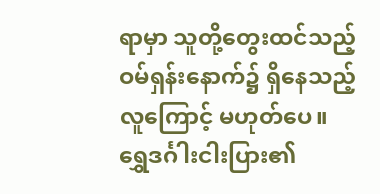ရာမှာ သူတို့တွေးထင်သည့် ဝမ်ရှန်းနောက်၌ ရှိနေသည့် လူကြောင့် မဟုတ်ပေ။ ရွှေဒင်္ဂါးငါးပြား၏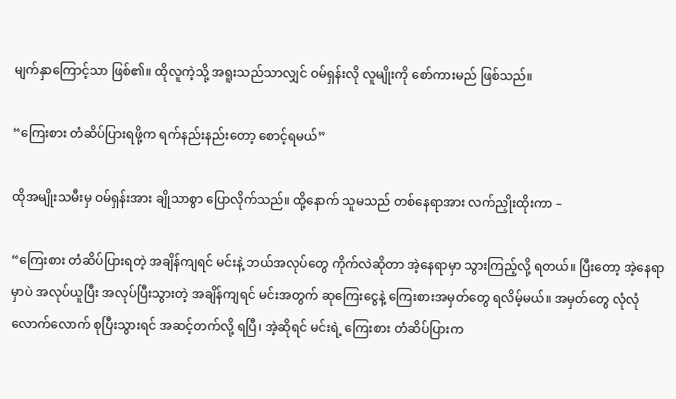မျက်နှာကြောင့်သာ ဖြစ်၏။ ထိုလူကဲ့သို့ အရူးသည်သာလျှင် ဝမ်ရှန်းလို လူမျိုးကို စော်ကားမည် ဖြစ်သည်။

“ကြေးစား တံဆိပ်ပြားရဖို့က ရက်နည်းနည်းတော့ စောင့်ရမယ်”

ထိုအမျိုးသမီးမှ ဝမ်ရှန်းအား ချိုသာစွာ ပြောလိုက်သည်။ ထို့နောက် သူမသည် တစ်နေရာအား လက်ညှိုးထိုးကာ –

“ကြေးစား တံဆိပ်ပြားရတဲ့ အချိန်ကျရင် မင်းနဲ့ ဘယ်အလုပ်တွေ ကိုက်လဲဆိုတာ အဲ့နေရာမှာ သွားကြည့်လို့ ရတယ်။ ပြီးတော့ အဲ့နေရာမှာပဲ အလုပ်ယူပြီး အလုပ်ပြီးသွားတဲ့ အချိန်ကျရင် မင်းအတွက် ဆုကြေးငွေနဲ့ ကြေးစားအမှတ်တွေ ရလိမ့်မယ်။ အမှတ်တွေ လုံလုံလောက်လောက် စုပြီးသွားရင် အဆင့်တက်လို့ ရပြီ၊ အဲ့ဆိုရင် မင်းရဲ့ ကြေးစား တံဆိပ်ပြားက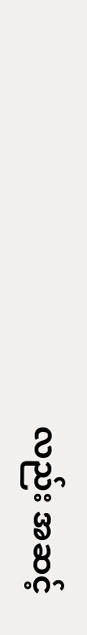လည်း အဆင့်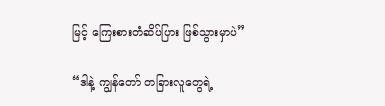မြင့် ကြေးစားတံဆိပ်ပြား ဖြစ်သွားမှာပဲ”

“ဒါနဲ့ ကျွန်တော် တခြားလူတွေရဲ့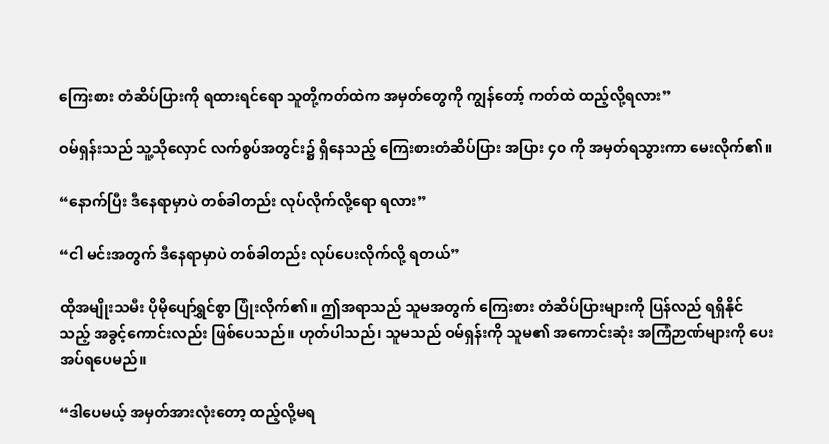ကြေးစား တံဆိပ်ပြားကို ရထားရင်ရော သူတို့ကတ်ထဲက အမှတ်တွေကို ကျွန်တော့် ကတ်ထဲ ထည့်လို့ရလား”

ဝမ်ရှန်းသည် သူ့သိုလှောင် လက်စွပ်အတွင်း၌ ရှိနေသည့် ကြေးစားတံဆိပ်ပြား အပြား ၄၀ ကို အမှတ်ရသွားကာ မေးလိုက်၏။

“နောက်ပြီး ဒီနေရာမှာပဲ တစ်ခါတည်း လုပ်လိုက်လို့ရော ရလား”

“ငါ မင်းအတွက် ဒီနေရာမှာပဲ တစ်ခါတည်း လုပ်ပေးလိုက်လို့ ရတယ်”

ထိုအမျိုးသမီး ပိုမိုပျော်ရွှင်စွာ ပြုံးလိုက်၏။ ဤအရာသည် သူမအတွက် ကြေးစား တံဆိပ်ပြားများကို ပြန်လည် ရရှိနိုင်သည့် အခွင့်ကောင်းလည်း ဖြစ်ပေသည်။ ဟုတ်ပါသည်၊ သူမသည် ဝမ်ရှန်းကို သူမ၏ အကောင်းဆုံး အကြံဉာဏ်များကို ပေးအပ်ရပေမည်။

“ဒါပေမယ့် အမှတ်အားလုံးတော့ ထည့်လို့မရ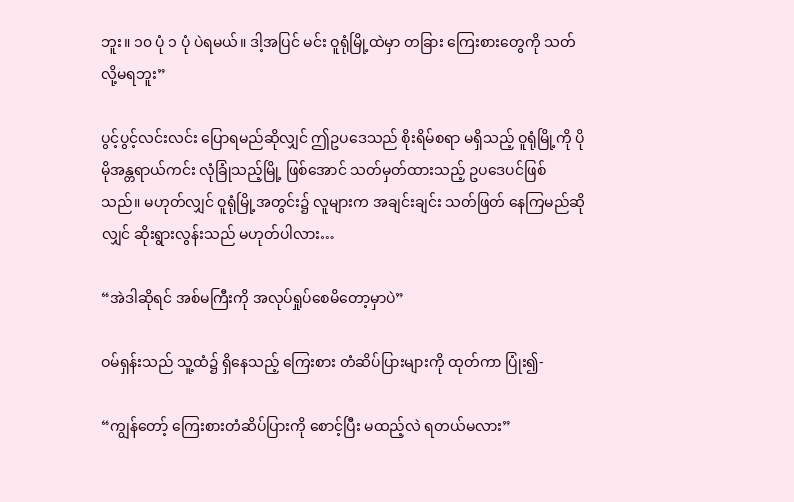ဘူး။ ၁၀ ပုံ ၁ ပုံ ပဲရမယ်။ ဒါ့အပြင် မင်း ဝူရုံမြို့ထဲမှာ တခြား ကြေးစားတွေကို သတ်လို့မရဘူး”

ပွင့်ပွင့်လင်းလင်း ပြောရမည်ဆိုလျှင် ဤဥပဒေသည် စိုးရိမ်စရာ မရှိသည့် ဝူရုံမြို့ကို ပိုမိုအန္တရာယ်ကင်း လုံခြုံသည့်မြို့ ဖြစ်အောင် သတ်မှတ်ထားသည့် ဥပဒေပင်ဖြစ်သည်။ မဟုတ်လျှင် ဝူရုံမြို့အတွင်း၌ လူများက အချင်းချင်း သတ်ဖြတ် နေကြမည်ဆိုလျှင် ဆိုးရွားလွန်းသည် မဟုတ်ပါလား…

“အဲဒါဆိုရင် အစ်မကြီးကို အလုပ်ရှုပ်စေမိတော့မှာပဲ”

ဝမ်ရှန်းသည် သူ့ထံ၌ ရှိနေသည့် ကြေးစား တံဆိပ်ပြားများကို ထုတ်ကာ ပြုံး၍-

“ကျွန်တော့် ကြေးစားတံဆိပ်ပြားကို စောင့်ပြီး မထည့်လဲ ရတယ်မလား”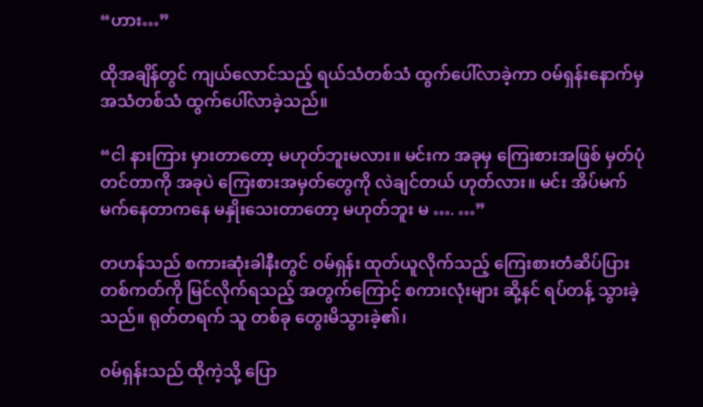“ဟား…”

ထိုအချိန်တွင် ကျယ်လောင်သည့် ရယ်သံတစ်သံ ထွက်ပေါ်လာခဲ့ကာ ဝမ်ရှန်းနောက်မှ အသံတစ်သံ ထွက်ပေါ်လာခဲ့သည်။

“ငါ နားကြား မှားတာတော့ မဟုတ်ဘူးမလား။ မင်းက အခုမှ ကြေးစားအဖြစ် မှတ်ပုံတင်တာကို အခုပဲ ကြေးစားအမှတ်တွေကို လဲချင်တယ် ဟုတ်လား။ မင်း အိပ်မက် မက်နေတာကနေ မနှိုးသေးတာတော့ မဟုတ်ဘူး မ …. …”

တဟန်သည် စကားဆုံးခါနီးတွင် ဝမ်ရှန်း ထုတ်ယူလိုက်သည့် ကြေးစားတံဆိပ်ပြား တစ်ကတ်ကို မြင်လိုက်ရသည့် အတွက်ကြောင့် စကားလုံးများ ဆို့နင် ရပ်တန့် သွားခဲ့သည်။ ရုတ်တရက် သူ တစ်ခု တွေးမိသွားခဲ့၏၊

ဝမ်ရှန်းသည် ထိုကဲ့သို့ ပြော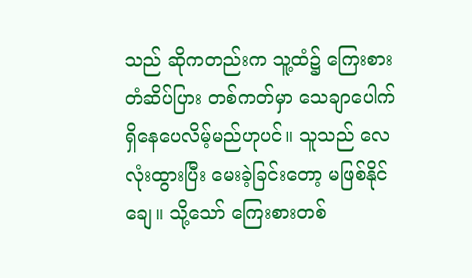သည် ဆိုကတည်းက သူ့ထံ၌ ကြေးစားတံဆိပ်ပြား တစ်ကတ်မှာ သေချာပေါက် ရှိနေပေလိမ့်မည်ဟုပင်။ သူသည် လေလုံးထွားပြီး မေးခဲ့ခြင်းတော့ မဖြစ်နိုင်ချေ။ သို့သော် ကြေးစားတစ်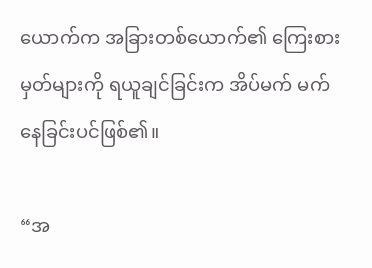ယောက်က အခြားတစ်ယောက်၏ ကြေးစားမှတ်များကို ရယူချင်ခြင်းက အိပ်မက် မက်နေခြင်းပင်ဖြစ်၏။

“အ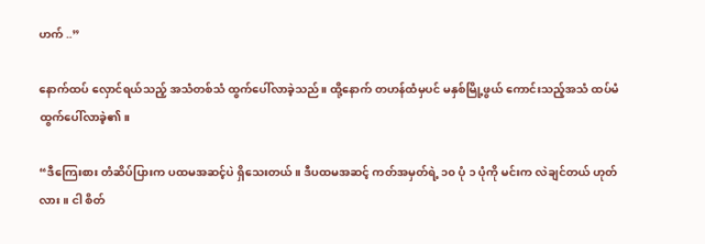ဟက် ..”

နောက်ထပ် လှောင်ရယ်သည့် အသံတစ်သံ ထွက်ပေါ်လာခဲ့သည်။ ထို့နောက် တဟန်ထံမှပင် မနှစ်မြို့ဖွယ် ကောင်းသည့်အသံ ထပ်မံ ထွက်ပေါ်လာခဲ့၏။

“ဒီကြေးစား တံဆိပ်ပြားက ပထမအဆင့်ပဲ ရှိသေးတယ်။ ဒီပထမအဆင့် ကတ်အမှတ်ရဲ့ ၁၀ ပုံ ၁ ပုံကို မင်းက လဲချင်တယ် ဟုတ်လား။ ငါ စိတ်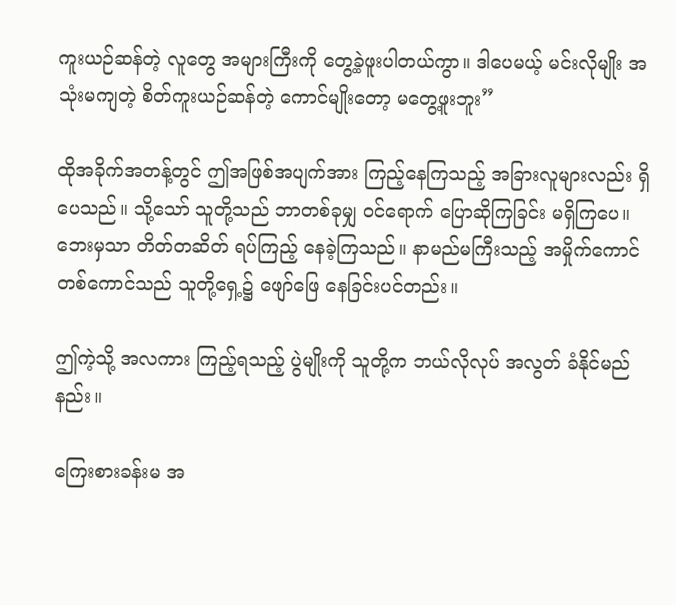ကူးယဉ်ဆန်တဲ့ လူတွေ အများကြီးကို တွေ့ခဲ့ဖူးပါတယ်ကွာ။ ဒါပေမယ့် မင်းလိုမျိုး အသုံးမကျတဲ့ စိတ်ကူးယဉ်ဆန်တဲ့ ကောင်မျိုးတော့ မတွေ့ဖူးဘူး”

ထိုအခိုက်အတန့်တွင် ဤအဖြစ်အပျက်အား ကြည့်နေကြသည့် အခြားလူများလည်း ရှိပေသည်။ သို့သော် သူတို့သည် ဘာတစ်ခုမျှ ဝင်ရောက် ပြောဆိုကြခြင်း မရှိကြပေ။ ဘေးမှသာ တိတ်တဆိတ် ရပ်ကြည့် နေခဲ့ကြသည်။ နာမည်မကြီးသည့် အမှိုက်ကောင် တစ်ကောင်သည် သူတို့ရှေ့၌ ဖျော်ဖြေ နေခြင်းပင်တည်း။

ဤကဲ့သို့ အလကား ကြည့်ရသည့် ပွဲမျိုးကို သူတို့က ဘယ်လိုလုပ် အလွတ် ခံနိုင်မည်နည်း။

ကြေးစားခန်းမ အ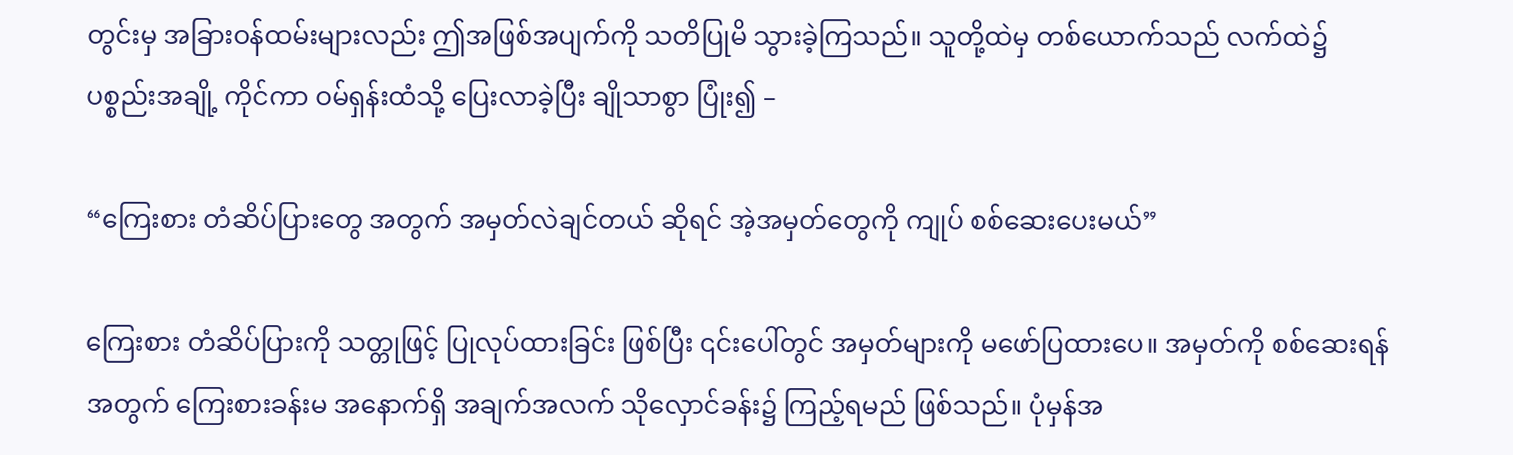တွင်းမှ အခြားဝန်ထမ်းများလည်း ဤအဖြစ်အပျက်ကို သတိပြုမိ သွားခဲ့ကြသည်။ သူတို့ထဲမှ တစ်ယောက်သည် လက်ထဲ၌ ပစ္စည်းအချို့ ကိုင်ကာ ဝမ်ရှန်းထံသို့ ပြေးလာခဲ့ပြီး ချိုသာစွာ ပြုံး၍ –

“ကြေးစား တံဆိပ်ပြားတွေ အတွက် အမှတ်လဲချင်တယ် ဆိုရင် အဲ့အမှတ်တွေကို ကျုပ် စစ်ဆေးပေးမယ်”

ကြေးစား တံဆိပ်ပြားကို သတ္တုဖြင့် ပြုလုပ်ထားခြင်း ဖြစ်ပြီး ၎င်းပေါ်တွင် အမှတ်များကို မဖော်ပြထားပေ။ အမှတ်ကို စစ်ဆေးရန်အတွက် ကြေးစားခန်းမ အနောက်ရှိ အချက်အလက် သိုလှောင်ခန်း၌ ကြည့်ရမည် ဖြစ်သည်။ ပုံမှန်အ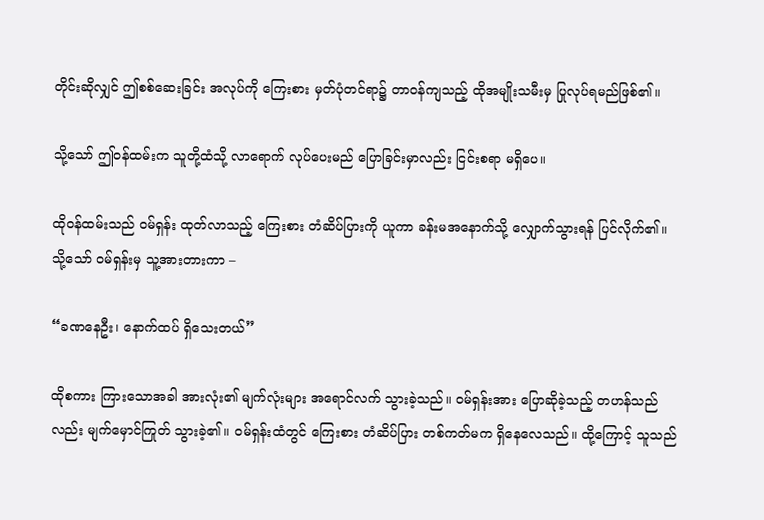တိုင်းဆိုလျှင် ဤစစ်ဆေးခြင်း အလုပ်ကို ကြေးစား မှတ်ပုံတင်ရာ၌ တာဝန်ကျသည့် ထိုအမျိုးသမီးမှ ပြုလုပ်ရမည်ဖြစ်၏။

သို့သော် ဤဝန်ထမ်းက သူတို့ထံသို့ လာရောက် လုပ်ပေးမည် ပြောခြင်းမှာလည်း ငြင်းစရာ မရှိပေ။

ထိုဝန်ထမ်းသည် ဝမ်ရှန်း ထုတ်လာသည့် ကြေးစား တံဆိပ်ပြားကို ယူကာ ခန်းမအနောက်သို့ လျှောက်သွားရန် ပြင်လိုက်၏။ သို့သော် ဝမ်ရှန်းမှ သူ့အားတားကာ –

“ခဏနေဦး၊ နောက်ထပ် ရှိသေးတယ်”

ထိုစကား ကြားသောအခါ အားလုံး၏ မျက်လုံးများ အရောင်လက် သွားခဲ့သည်။ ဝမ်ရှန်းအား ပြောဆိုခဲ့သည့် တဟန်သည်လည်း မျက်မှောင်ကြုတ် သွားခဲ့၏။ ဝမ်ရှန်းထံတွင် ကြေးစား တံဆိပ်ပြား တစ်ကတ်မက ရှိနေလေသည်။ ထို့ကြောင့် သူသည်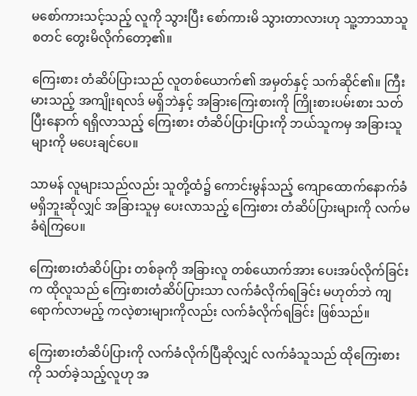မစော်ကားသင့်သည့် လူကို သွားပြီး စော်ကားမိ သွားတာလားဟု သူ့ဘာသာသူ စတင် တွေးမိလိုက်တော့၏။

ကြေးစား တံဆိပ်ပြားသည် လူတစ်ယောက်၏ အမှတ်နှင့် သက်ဆိုင်၏။ ကြီးမားသည့် အကျိုးရလဒ် မရှိဘဲနှင့် အခြားကြေးစားကို ကြိုးစားပမ်းစား သတ်ပြီးနောက် ရရှိလာသည့် ကြေးစား တံဆိပ်ပြားပြားကို ဘယ်သူကမှ အခြားသူများကို မပေးချင်ပေ။

သာမန် လူများသည်လည်း သူတို့ထံ၌ ကောင်းမွန်သည့် ကျောထောက်နောက်ခံ မရှိဘူးဆိုလျှင် အခြားသူမှ ပေးလာသည့် ကြေးစား တံဆိပ်ပြားများကို လက်မခံရဲကြပေ။

ကြေးစားတံဆိပ်ပြား တစ်ခုကို အခြားလူ တစ်ယောက်အား ပေးအပ်လိုက်ခြင်းက ထိုလူသည် ကြေးစားတံဆိပ်ပြားသာ လက်ခံလိုက်ရခြင်း မဟုတ်ဘဲ ကျရောက်လာမည့် ကလဲ့စားများကိုလည်း လက်ခံလိုက်ရခြင်း ဖြစ်သည်။

ကြေးစားတံဆိပ်ပြားကို လက်ခံလိုက်ပြီဆိုလျှင် လက်ခံသူသည် ထိုကြေးစားကို သတ်ခဲ့သည့်လူဟု အ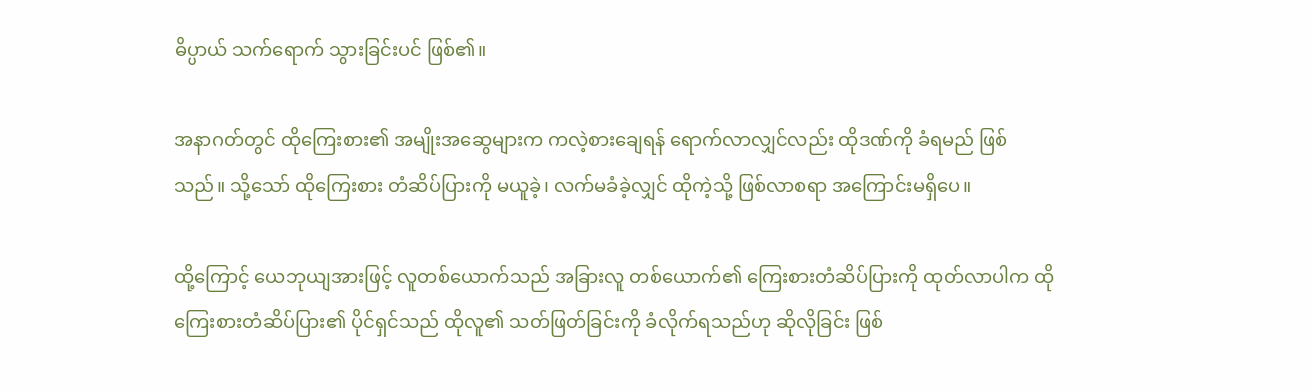ဓိပ္ပာယ် သက်ရောက် သွားခြင်းပင် ဖြစ်၏။

အနာဂတ်တွင် ထိုကြေးစား၏ အမျိုးအဆွေများက ကလဲ့စားချေရန် ရောက်လာလျှင်လည်း ထိုဒဏ်ကို ခံရမည် ဖြစ်သည်။ သို့သော် ထိုကြေးစား တံဆိပ်ပြားကို မယူခဲ့၊ လက်မခံခဲ့လျှင် ထိုကဲ့သို့ ဖြစ်လာစရာ အကြောင်းမရှိပေ။

ထို့ကြောင့် ယေဘုယျအားဖြင့် လူတစ်ယောက်သည် အခြားလူ တစ်ယောက်၏ ကြေးစားတံဆိပ်ပြားကို ထုတ်လာပါက ထိုကြေးစားတံဆိပ်ပြား၏ ပိုင်ရှင်သည် ထိုလူ၏ သတ်ဖြတ်ခြင်းကို ခံလိုက်ရသည်ဟု ဆိုလိုခြင်း ဖြစ်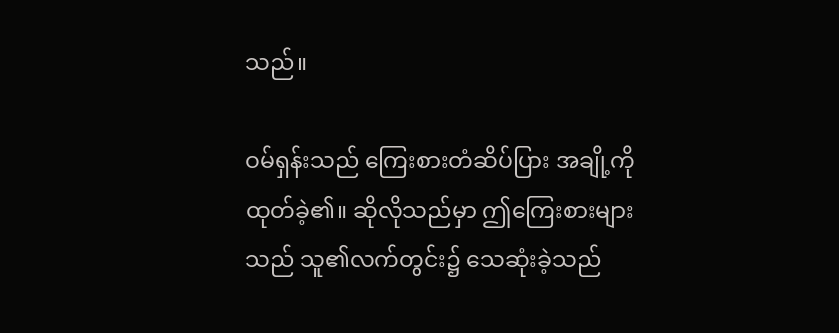သည်။

ဝမ်ရှန်းသည် ကြေးစားတံဆိပ်ပြား အချို့ကို ထုတ်ခဲ့၏။ ဆိုလိုသည်မှာ ဤကြေးစားများသည် သူ၏လက်တွင်း၌ သေဆုံးခဲ့သည်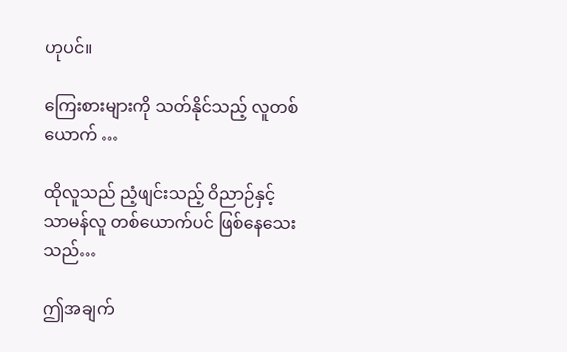ဟုပင်။

ကြေးစားများကို သတ်နိုင်သည့် လူတစ်ယောက် …

ထိုလူသည် ညံ့ဖျင်းသည့် ဝိညာဉ်နှင့် သာမန်လူ တစ်ယောက်ပင် ဖြစ်နေသေးသည်…

ဤအချက်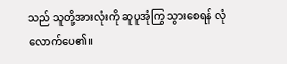သည် သူတို့အားလုံးကို ဆူပူအုံကြွ သွားစေရန် လုံလောက်ပေ၏။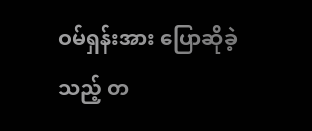ဝမ်ရှန်းအား ပြောဆိုခဲ့သည့် တ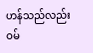ဟန်သည်လည်း ဝမ်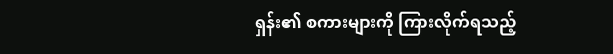ရှန်း၏ စကားများကို ကြားလိုက်ရသည့်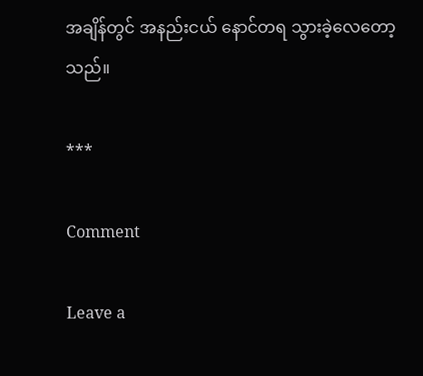အချိန်တွင် အနည်းငယ် နောင်တရ သွားခဲ့လေတော့သည်။

***

Comment

Leave a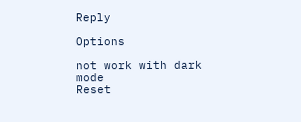Reply

Options

not work with dark mode
Reset